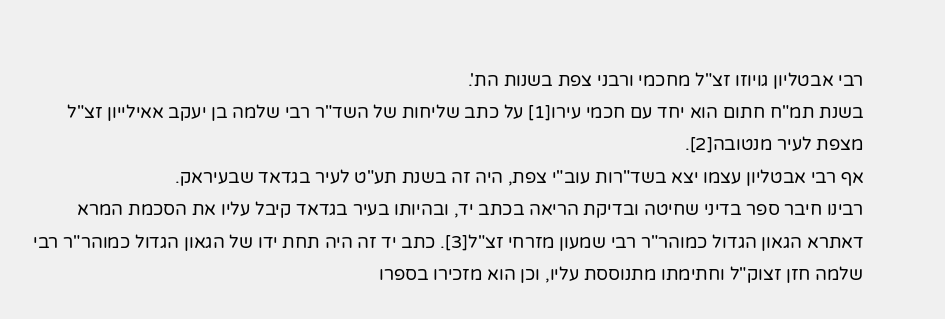רבי אבטליון גויוזו זצ"ל מחכמי ורבני צפת בשנות הת'.
בשנת תמ"ח חתום הוא יחד עם חכמי עירו[1] על כתב שליחות של השד"ר רבי שלמה בן יעקב אאילייון זצ"ל מצפת לעיר מנטובה[2].
אף רבי אבטליון עצמו יצא בשד"רות עוב"י צפת, היה זה בשנת תע"ט לעיר בגדאד שבעיראק.
רבינו חיבר ספר בדיני שחיטה ובדיקת הריאה בכתב יד, ובהיותו בעיר בגדאד קיבל עליו את הסכמת המרא דאתרא הגאון הגדול כמוהר"ר רבי שמעון מזרחי זצ"ל[3]. כתב יד זה היה תחת ידו של הגאון הגדול כמוהר"ר רבי שלמה חזן זצוק"ל וחתימתו מתנוססת עליו, וכן הוא מזכירו בספרו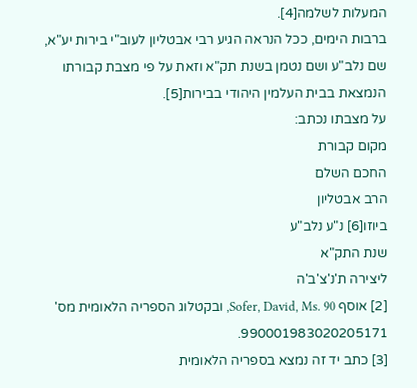המעלות לשלמה[4].
ברבות הימים, ככל הנראה הגיע רבי אבטליון לעוב"י בירות יע"א, שם נלב"ע ושם נטמן בשנת תק"א וזאת על פי מצבת קבורתו הנמצאת בבית העלמין היהודי בבירות[5].
על מצבתו נכתב:
מקום קבורת
החכם השלם
הרב אבטליון
ביוזו[6] נ"ע נלב"ע
שנת התק"א
ליצירה ת'נ'צ'ב'ה
[2] אוסף Sofer, David, Ms. 90, ובקטלוג הספריה הלאומית מס' 990001983020205171.
[3] כתב יד זה נמצא בספריה הלאומית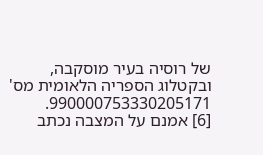של רוסיה בעיר מוסקבה, ובקטלוג הספריה הלאומית מס' 990000753330205171.
[6] אמנם על המצבה נכתב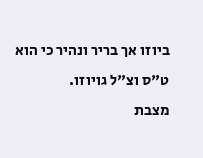ביוזו אך בריר ונהיר כי הוא ט"ס וצ"ל גויוזו.
מצבת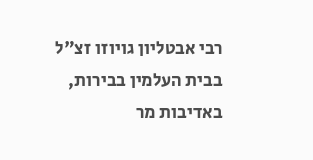רבי אבטליון גויוזו זצ"ל בבית העלמין בבירות, באדיבות מר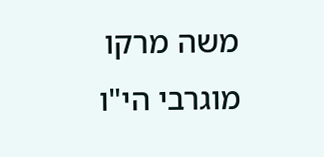משה מרקו מוגרבי הי"ו